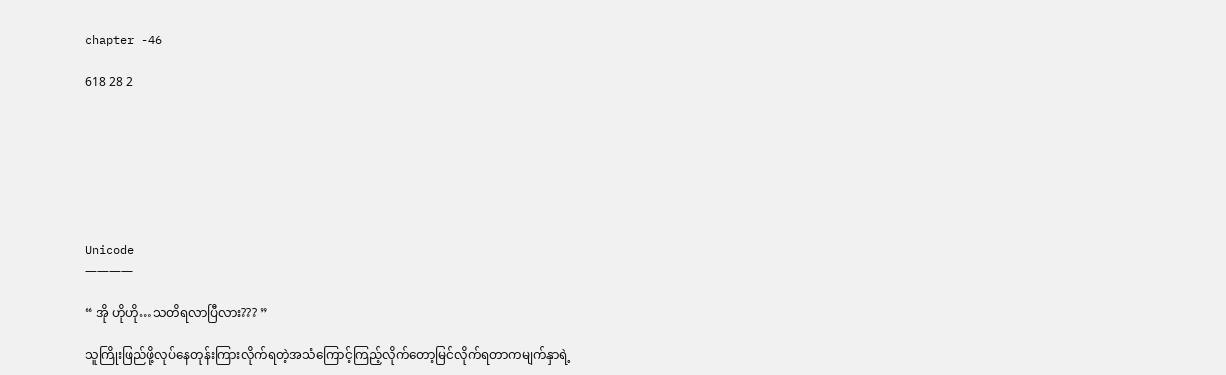chapter -46

618 28 2







Unicode
————

“ အို ဟိုဟို…သတိရလာပြီလား??? ”

သူကြိုးဖြည်ဖို့လုပ်နေတုန်းကြားလိုက်ရတဲ့အသံကြောင့်ကြည့်လိုက်တော့မြင်လိုက်ရတာကမျက်နှာရဲ့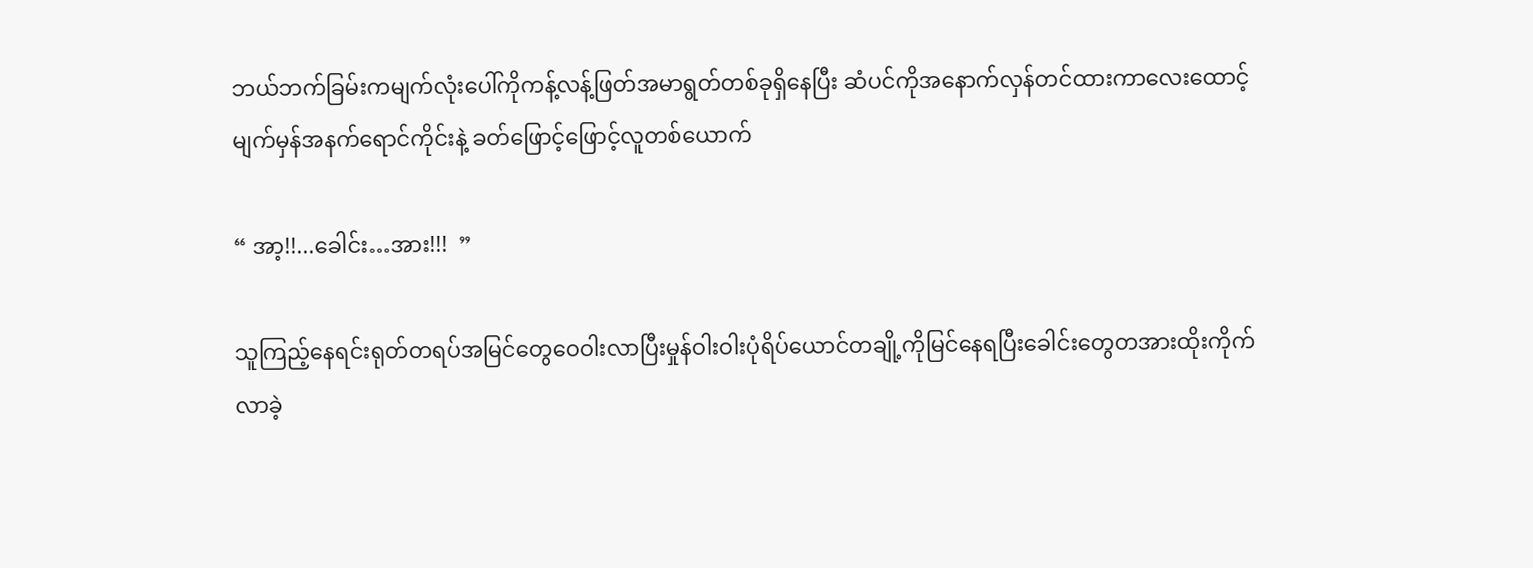ဘယ်ဘက်ခြမ်းကမျက်လုံးပေါ်ကိုကန့်လန့်ဖြတ်အမာရွတ်တစ်ခုရှိနေပြီး ဆံပင်ကိုအနောက်လှန်တင်ထားကာလေးထောင့်မျက်မှန်အနက်ရောင်ကိုင်းနဲ့ ခတ်ဖြောင့်ဖြောင့်လူတစ်ယောက်

“ အာ့!!...ခေါင်း…အား!!!  ”

သူကြည့်နေရင်းရုတ်တရပ်အမြင်တွေဝေဝါးလာပြီးမှုန်ဝါးဝါးပုံရိပ်ယောင်တချို့ကိုမြင်နေရပြီးခေါင်းတွေတအားထိုးကိုက်လာခဲ့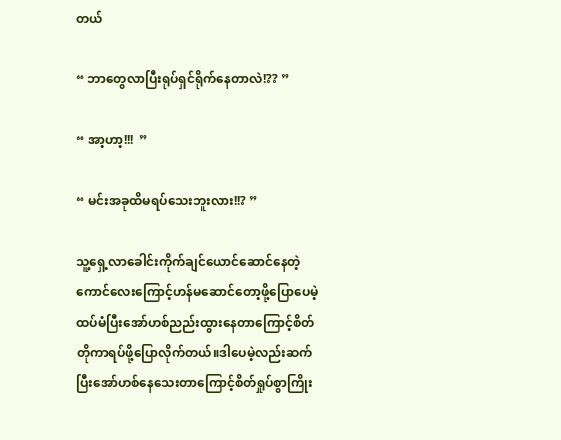တယ်

“ ဘာတွေလာပြီးရုပ်ရှင်ရိုက်နေတာလဲ!?? ”

“ အာ့ဟာ့!!!  ”

“ မင်းအခုထိမရပ်သေးဘူးလား!!? ”

သူ့ရှေ့လာခေါင်းကိုက်ချင်ယောင်ဆောင်နေတဲ့ကောင်လေးကြောင့်ဟန်မဆောင်တော့ဖို့ပြောပေမဲ့ထပ်မံပြီးအော်ဟစ်ညည်းထွားနေတာကြောင့်စိတ်တိုကာရပ်ဖို့ပြော‌လိုက်တယ်။ဒါပေမဲ့လည်းဆက်ပြီးအော်ဟစ်နေသေးတာကြောင့်စိတ်ရှုပ်စွာကြိုး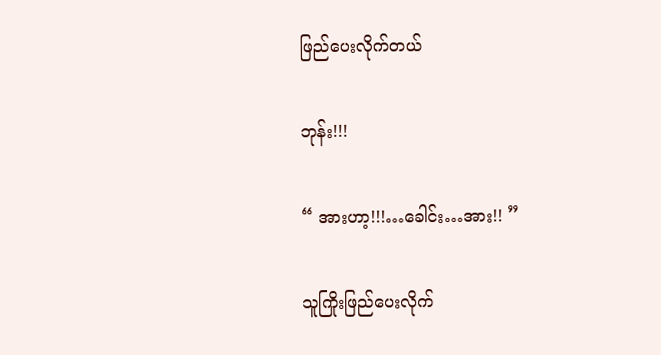ဖြည်ပေးလိုက်တယ်

ဘုန်း!!!

“ အားဟာ့!!!…ခေါင်း…အား!! ”

သူကြိုးဖြည်ပေးလိုက်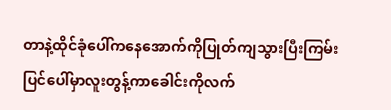တာနဲ့ထိုင်ခုံပေါ်ကနေအောက်ကိုပြုတ်ကျသွားပြီးကြမ်းပြင်ပေါ်မှာလူးတွန့်ကာခေါင်းကိုလက်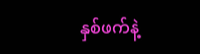နှစ်ဖက်နဲ့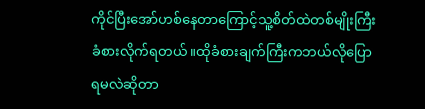ကိုင်ပြီးအော်ဟစ်နေတာကြောင့်သူ့စိတ်ထဲတစ်မျိုးကြီးခံစားလိုက်ရတယ်။ထိုခံစားချက်ကြီးကဘယ်လိုပြောရမလဲဆိုတာ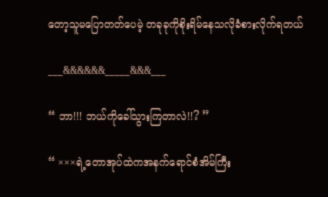တော့သူမပြောတတ်ပေမဲ့ တခုခုကိုစိုးရိမ်နေသလိုခံစားလိုက်ရတယ်

___&&&&&&_____&&&___

“ ဘာ!!! ဘယ်ကိုခေါ်သွားကြတာလဲ!!? ”

“ ×××ရဲ့တောအုပ်ထဲကအနက်ရောင်စံအိမ်ကြီး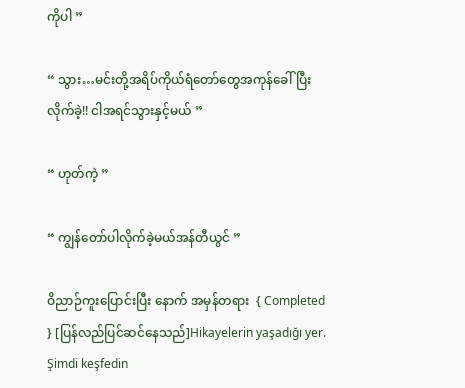ကိုပါ ”

“ သွား…မင်းတို့အရိပ်ကိုယ်ရံတော်တွေအကုန်ခေါ်ပြီးလိုက်ခဲ့!! ငါအရင်သွားနှင့်မယ် ”

“ ဟုတ်ကဲ့ ”

“ ကျွန်တော်ပါလိုက်ခဲ့မယ်အန်တီယွင် ”

ဝိညာဉ်ကူးပြောင်းပြီး နောက် အမှန်တရား  { Completed  } [ပြန်လည်ပြင်ဆင်နေသည်]Hikayelerin yaşadığı yer. Şimdi keşfedin